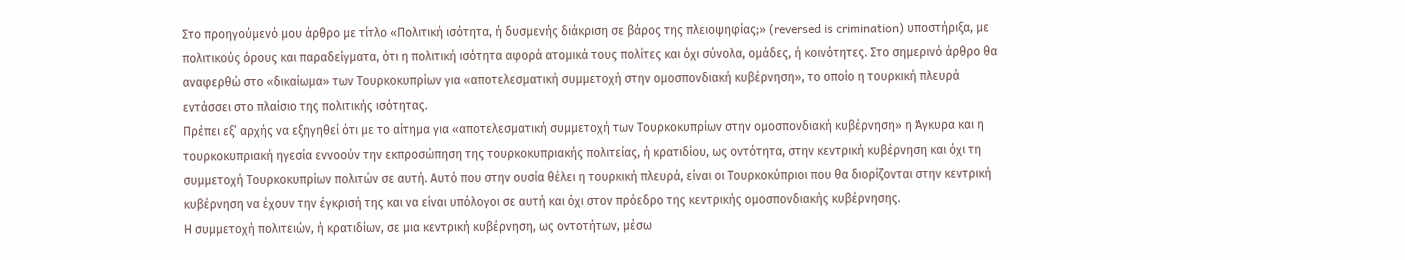Στο προηγούμενό μου άρθρο με τίτλο «Πολιτική ισότητα, ή δυσμενής διάκριση σε βάρος της πλειοψηφίας;» (reversed is crimination) υποστήριξα, με πολιτικούς όρους και παραδείγματα, ότι η πολιτική ισότητα αφορά ατομικά τους πολίτες και όχι σύνολα, ομάδες, ή κοινότητες. Στο σημερινό άρθρο θα αναφερθώ στο «δικαίωμα» των Τουρκοκυπρίων για «αποτελεσματική συμμετοχή στην ομοσπονδιακή κυβέρνηση», το οποίο η τουρκική πλευρά εντάσσει στο πλαίσιο της πολιτικής ισότητας.
Πρέπει εξ’ αρχής να εξηγηθεί ότι με το αίτημα για «αποτελεσματική συμμετοχή των Τουρκοκυπρίων στην ομοσπονδιακή κυβέρνηση» η Άγκυρα και η τουρκοκυπριακή ηγεσία εννοούν την εκπροσώπηση της τουρκοκυπριακής πολιτείας, ή κρατιδίου, ως οντότητα, στην κεντρική κυβέρνηση και όχι τη συμμετοχή Τουρκοκυπρίων πολιτών σε αυτή. Αυτό που στην ουσία θέλει η τουρκική πλευρά, είναι οι Τουρκοκύπριοι που θα διορίζονται στην κεντρική κυβέρνηση να έχουν την έγκρισή της και να είναι υπόλογοι σε αυτή και όχι στον πρόεδρο της κεντρικής ομοσπονδιακής κυβέρνησης.
Η συμμετοχή πολιτειών, ή κρατιδίων, σε μια κεντρική κυβέρνηση, ως οντοτήτων, μέσω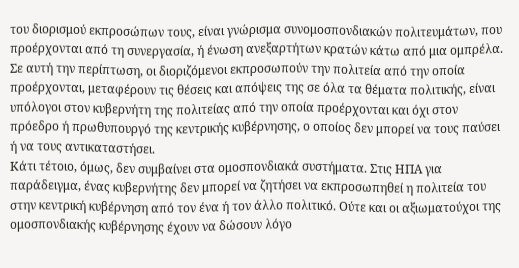του διορισμού εκπροσώπων τους, είναι γνώρισμα συνομοσπονδιακών πολιτευμάτων, που προέρχονται από τη συνεργασία, ή ένωση ανεξαρτήτων κρατών κάτω από μια ομπρέλα. Σε αυτή την περίπτωση, οι διοριζόμενοι εκπροσωπούν την πολιτεία από την οποία προέρχονται, μεταφέρουν τις θέσεις και απόψεις της σε όλα τα θέματα πολιτικής, είναι υπόλογοι στον κυβερνήτη της πολιτείας από την οποία προέρχονται και όχι στον πρόεδρο ή πρωθυπουργό της κεντρικής κυβέρνησης, ο οποίος δεν μπορεί να τους παύσει ή να τους αντικαταστήσει.
Κάτι τέτοιο, όμως, δεν συμβαίνει στα ομοσπονδιακά συστήματα. Στις ΗΠΑ για παράδειγμα, ένας κυβερνήτης δεν μπορεί να ζητήσει να εκπροσωπηθεί η πολιτεία του στην κεντρική κυβέρνηση από τον ένα ή τον άλλο πολιτικό. Ούτε και οι αξιωματούχοι της ομοσπονδιακής κυβέρνησης έχουν να δώσουν λόγο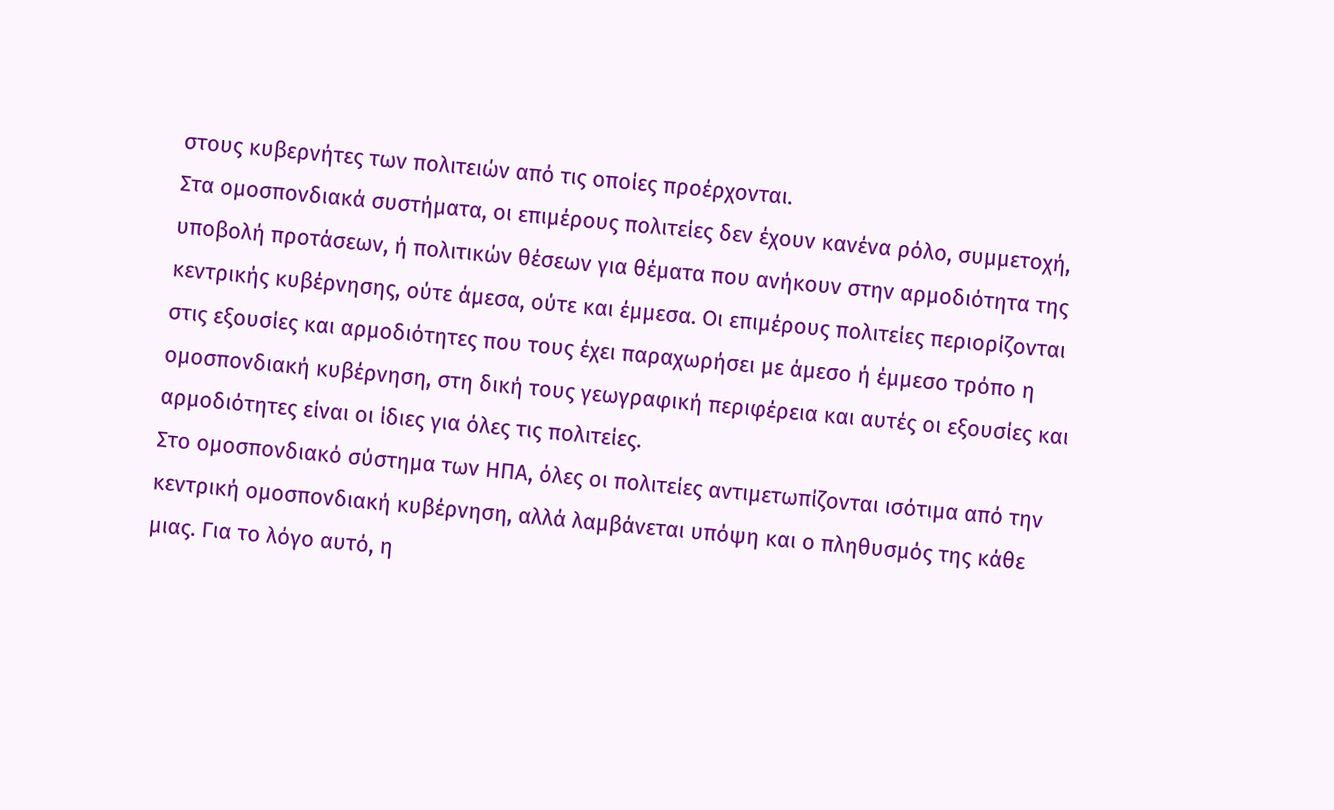στους κυβερνήτες των πολιτειών από τις οποίες προέρχονται.
Στα ομοσπονδιακά συστήματα, οι επιμέρους πολιτείες δεν έχουν κανένα ρόλο, συμμετοχή, υποβολή προτάσεων, ή πολιτικών θέσεων για θέματα που ανήκουν στην αρμοδιότητα της κεντρικής κυβέρνησης, ούτε άμεσα, ούτε και έμμεσα. Οι επιμέρους πολιτείες περιορίζονται στις εξουσίες και αρμοδιότητες που τους έχει παραχωρήσει με άμεσο ή έμμεσο τρόπο η ομοσπονδιακή κυβέρνηση, στη δική τους γεωγραφική περιφέρεια και αυτές οι εξουσίες και αρμοδιότητες είναι οι ίδιες για όλες τις πολιτείες.
Στο ομοσπονδιακό σύστημα των ΗΠΑ, όλες οι πολιτείες αντιμετωπίζονται ισότιμα από την κεντρική ομοσπονδιακή κυβέρνηση, αλλά λαμβάνεται υπόψη και ο πληθυσμός της κάθε μιας. Για το λόγο αυτό, η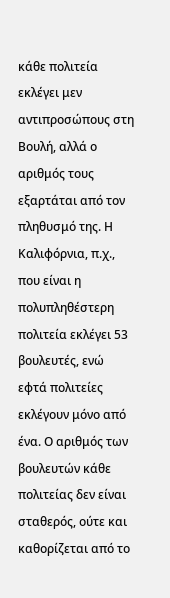κάθε πολιτεία εκλέγει μεν αντιπροσώπους στη Βουλή, αλλά ο αριθμός τους εξαρτάται από τον πληθυσμό της. Η Καλιφόρνια, π.χ., που είναι η πολυπληθέστερη πολιτεία εκλέγει 53 βουλευτές, ενώ εφτά πολιτείες εκλέγουν μόνο από ένα. Ο αριθμός των βουλευτών κάθε πολιτείας δεν είναι σταθερός, ούτε και καθορίζεται από το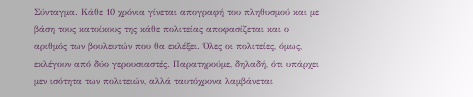Σύνταγμα. Κάθε 10 χρόνια γίνεται απογραφή του πληθυσμού και με βάση τους κατοίκους της κάθε πολιτείας αποφασίζεται και ο αριθμός των βουλευτών που θα εκλέξει. Όλες οι πολιτείες, όμως, εκλέγουν από δύο γερουσιαστές. Παρατηρούμε, δηλαδή, ότι υπάρχει μεν ισότητα των πολιτειών, αλλά ταυτόχρονα λαμβάνεται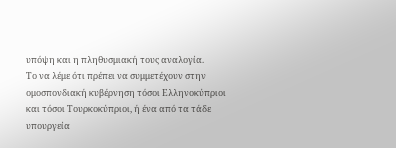υπόψη και η πληθυσμιακή τους αναλογία.
Το να λέμε ότι πρέπει να συμμετέχουν στην ομοσπονδιακή κυβέρνηση τόσοι Ελληνοκύπριοι και τόσοι Τουρκοκύπριοι, ή ένα από τα τάδε υπουργεία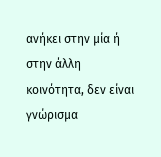ανήκει στην μία ή στην άλλη κοινότητα, δεν είναι γνώρισμα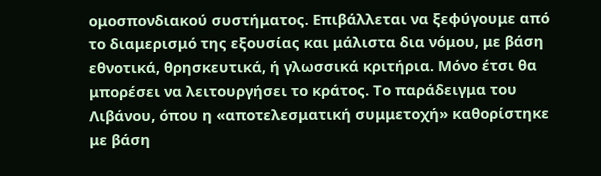ομοσπονδιακού συστήματος. Επιβάλλεται να ξεφύγουμε από το διαμερισμό της εξουσίας και μάλιστα δια νόμου, με βάση εθνοτικά, θρησκευτικά, ή γλωσσικά κριτήρια. Μόνο έτσι θα μπορέσει να λειτουργήσει το κράτος. Το παράδειγμα του Λιβάνου, όπου η «αποτελεσματική συμμετοχή» καθορίστηκε με βάση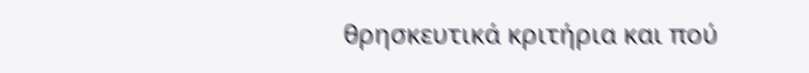θρησκευτικά κριτήρια και πού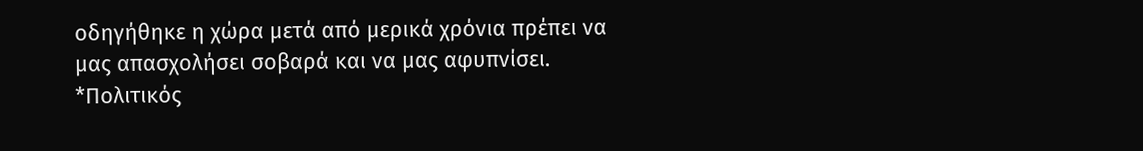οδηγήθηκε η χώρα μετά από μερικά χρόνια πρέπει να μας απασχολήσει σοβαρά και να μας αφυπνίσει.
*Πολιτικός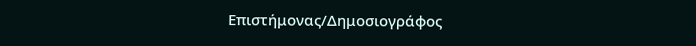Επιστήμονας/Δημοσιογράφος